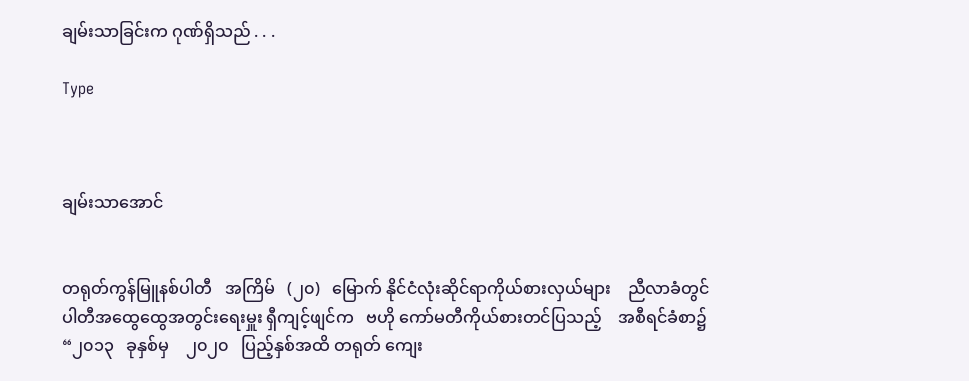ချမ်းသာခြင်းက ဂုဏ်ရှိသည် . . .

Type



ချမ်းသာအောင်


တရုတ်ကွန်မြူနစ်ပါတီ   အကြိမ်   (၂၀)   မြောက် နိုင်ငံလုံးဆိုင်ရာကိုယ်စားလှယ်များ    ညီလာခံတွင် ပါတီအထွေထွေအတွင်းရေးမှူး ရှီကျင့်ဖျင်က   ဗဟို ကော်မတီကိုယ်စားတင်ပြသည့်    အစီရင်ခံစာ၌ “၂၀၁၃   ခုနှစ်မှ    ၂၀၂၀   ပြည့်နှစ်အထိ တရုတ် ကျေး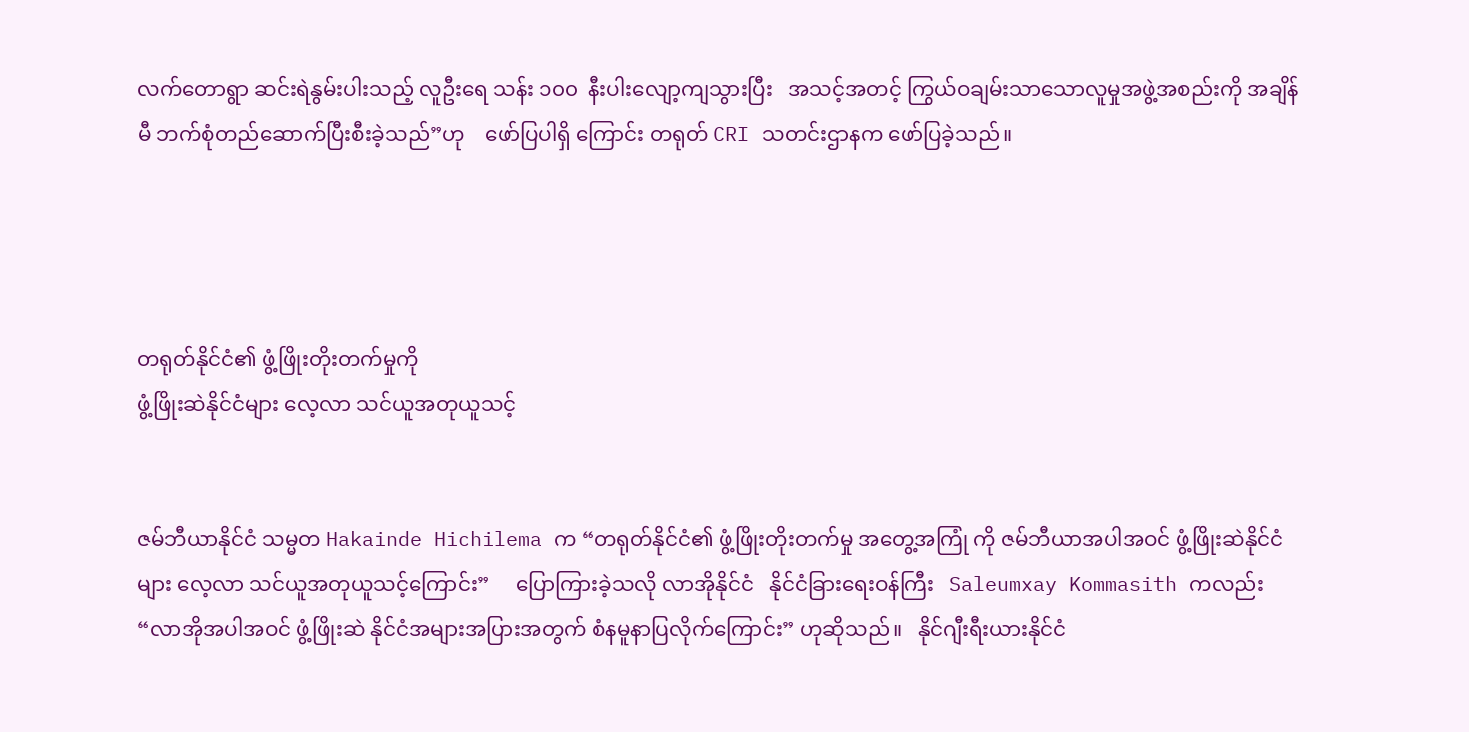လက်တောရွာ ဆင်းရဲနွမ်းပါးသည့် လူဦးရေ သန်း ၁၀၀  နီးပါးလျော့ကျသွားပြီး   အသင့်အတင့် ကြွယ်ဝချမ်းသာသောလူမှုအဖွဲ့အစည်းကို အချိန်မီ ဘက်စုံတည်ဆောက်ပြီးစီးခဲ့သည်”ဟု    ဖော်ပြပါရှိ ကြောင်း တရုတ် CRI သတင်းဌာနက ဖော်ပြခဲ့သည်။




တရုတ်နိုင်ငံ၏ ဖွံ့ဖြိုးတိုးတက်မှုကို
ဖွံ့ဖြိုးဆဲနိုင်ငံများ လေ့လာ သင်ယူအတုယူသင့်


ဇမ်ဘီယာနိုင်ငံ သမ္မတ Hakainde Hichilema က “တရုတ်နိုင်ငံ၏ ဖွံ့ဖြိုးတိုးတက်မှု အတွေ့အကြုံ ကို ဇမ်ဘီယာအပါအဝင် ဖွံ့ဖြိုးဆဲနိုင်ငံများ လေ့လာ သင်ယူအတုယူသင့်ကြောင်း”     ပြောကြားခဲ့သလို လာအိုနိုင်ငံ   နိုင်ငံခြားရေးဝန်ကြီး   Saleumxay Kommasith ကလည်း  “လာအိုအပါအဝင် ဖွံ့ဖြိုးဆဲ နိုင်ငံအများအပြားအတွက် စံနမူနာပြလိုက်ကြောင်း” ဟုဆိုသည်။   နိုင်ဂျီးရီးယားနိုင်ငံ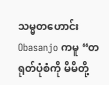သမ္မတဟောင်း Obasanjo ကမူ “တရုတ်ပုံစံကို မိမိတို့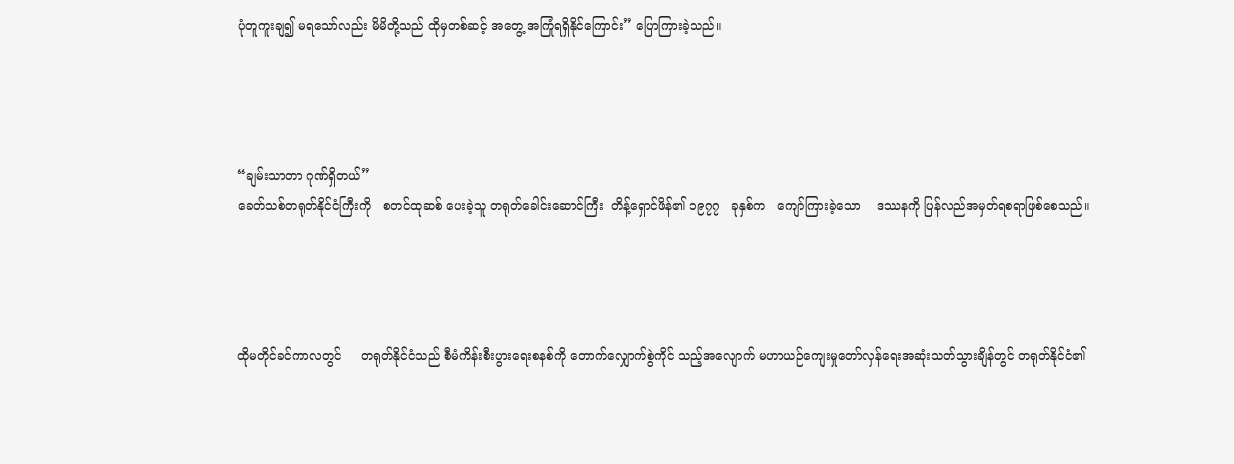ပုံတူကူးချ၍ မရသော်လည်း မိမိတို့သည် ထိုမှတစ်ဆင့် အတွေ့ အကြုံရရှိနိုင်ကြောင်း” ပြောကြားခဲ့သည်။




“ချမ်းသာတာ ဂုဏ်ရှိတယ်”
ခေတ်သစ်တရုတ်နိုင်ငံကြီးကို   စတင်ထုဆစ် ပေးခဲ့သူ တရုတ်ခေါင်းဆောင်ကြီး  တိန့်ရှောင်ဖိန်၏ ၁၉၇၇   ခုနှစ်က   ကျော်ကြားခဲ့သော    ဒဿနကို ပြန်လည်အမှတ်ရစရာဖြစ်စေသည်။




ထိုမတိုင်ခင်ကာလတွင်     တရုတ်နိုင်ငံသည် စီမံကိန်းစီးပွားရေးစနစ်ကို တောက်လျှောက်စွဲကိုင် သည့်အလျောက် မဟာယဉ်ကျေးမှုတော်လှန်ရေးအဆုံးသတ်သွားချိန်တွင် တရုတ်နိုင်ငံ၏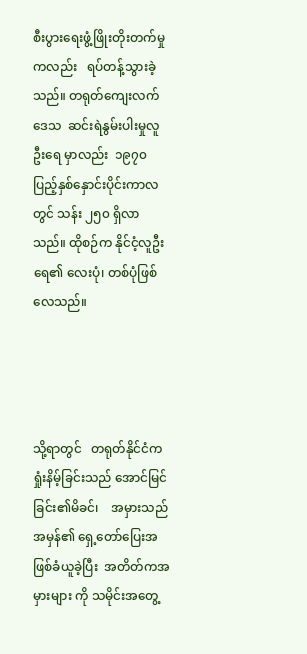စီးပွားရေးဖွံ့ဖြိုးတိုးတက်မှုကလည်း   ရပ်တန့်သွားခဲ့သည်။ တရုတ်ကျေးလက်ဒေသ  ဆင်းရဲနွမ်းပါးမှုလူဦးရေ မှာလည်း  ၁၉၇၀  ပြည့်နှစ်နှောင်းပိုင်းကာလတွင် သန်း ၂၅၀ ရှိလာသည်။ ထိုစဉ်က နိုင်ငံ့လူဦးရေ၏ လေးပုံ၊ တစ်ပုံဖြစ်လေသည်။




သို့ရာတွင်   တရုတ်နိုင်ငံက  ရှုံးနိမ့်ခြင်းသည် အောင်မြင်ခြင်း၏မိခင်၊    အမှားသည်    အမှန်၏ ရှေ့တော်ပြေးအဖြစ်ခံယူခဲ့ပြီး  အတိတ်ကအမှားများ ကို သမိုင်းအတွေ့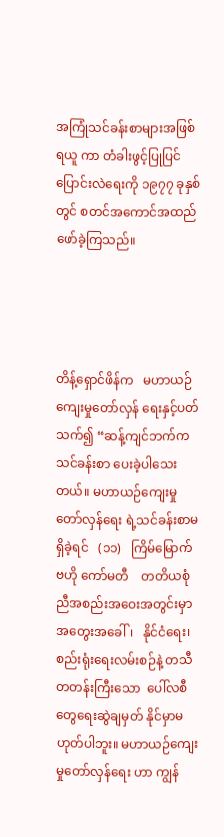အကြုံသင်ခန်းစာများအဖြစ် ရယူ ကာ တံခါးဖွင့်ပြုပြင်ပြောင်းလဲရေးကို ၁၉၇၇ ခုနှစ် တွင် စတင်အကောင်အထည်ဖော်ခဲ့ကြသည်။




တိန့်ရှောင်ဖိန်က   မဟာယဉ်ကျေးမှုတော်လှန် ရေးနှင့်ပတ်သက်၍ “ဆန့်ကျင်ဘက်က သင်ခန်းစာ ပေးခဲ့ပါသေးတယ်။ မဟာယဉ်ကျေးမှုတော်လှန်ရေး ရဲ့သင်ခန်းစာမရှိခဲ့ရင်   (၁၁)   ကြိမ်မြောက်   ဗဟို ကော်မတီ    တတိယစုံညီအစည်းအဝေးအတွင်းမှာ အတွေးအခေါ်၊   နိုင်ငံရေး၊   စည်းရုံးရေးလမ်းစဉ်နဲ့ တသီတတန်းကြီးသော  ပေါ်လစီတွေရေးဆွဲချမှတ် နိုင်မှာမဟုတ်ပါဘူး။ မဟာယဉ်ကျေးမှုတော်လှန်ရေး ဟာ ကျွန်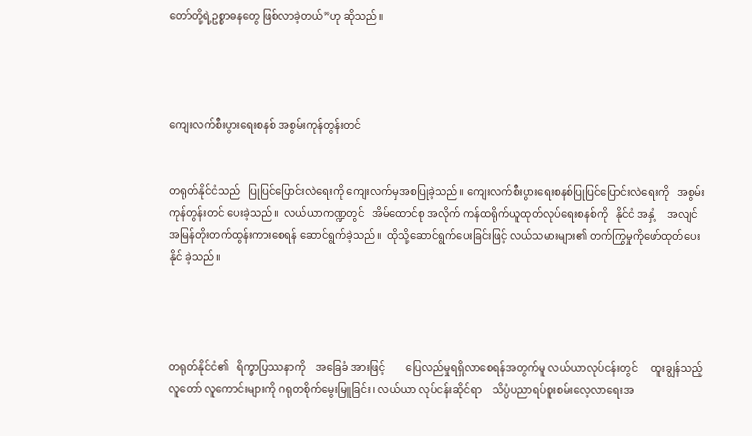တော်တို့ရဲ့ဥစ္စာဓနတွေ ဖြစ်လာခဲ့တယ်”ဟု ဆိုသည်။




ကျေးလက်စီးပွားရေးစနစ် အစွမ်းကုန်တွန်းတင်


တရုတ်နိုင်ငံသည်   ပြုပြင်ပြောင်းလဲရေးကို ကျေးလက်မှအစပြုခဲ့သည်။ ကျေးလက်စီးပွားရေးစနစ်ပြုပြင်ပြောင်းလဲရေးကို   အစွမ်းကုန်တွန်းတင် ပေးခဲ့သည်။  လယ်ယာကဏ္ဍတွင်   အိမ်ထောင်စု အလိုက် ကန်ထရိုက်ယူထုတ်လုပ်ရေးစနစ်ကို   နိုင်ငံ အနှံ့    အလျင်အမြန်တိုးတက်ထွန်းကားစေရန် ဆောင်ရွက်ခဲ့သည်။  ထိုသို့ဆောင်ရွက်ပေးခြင်းဖြင့် လယ်သမားများ၏ တက်ကြွမှုကိုဖော်ထုတ်ပေးနိုင် ခဲ့သည်။




တရုတ်နိုင်ငံ၏   ရိက္ခာပြဿနာကို    အခြေခံ အားဖြင့်        ပြေလည်မှုရရှိလာစေရန်အတွက်မူ လယ်ယာလုပ်ငန်းတွင်     ထူးချွန်သည့်လူတော် လူကောင်းများကို ဂရုတစိုက်မွေးမြူခြင်း၊ လယ်ယာ လုပ်ငန်းဆိုင်ရာ    သိပ္ပံပညာရပ်စူးစမ်းလေ့လာရေးအ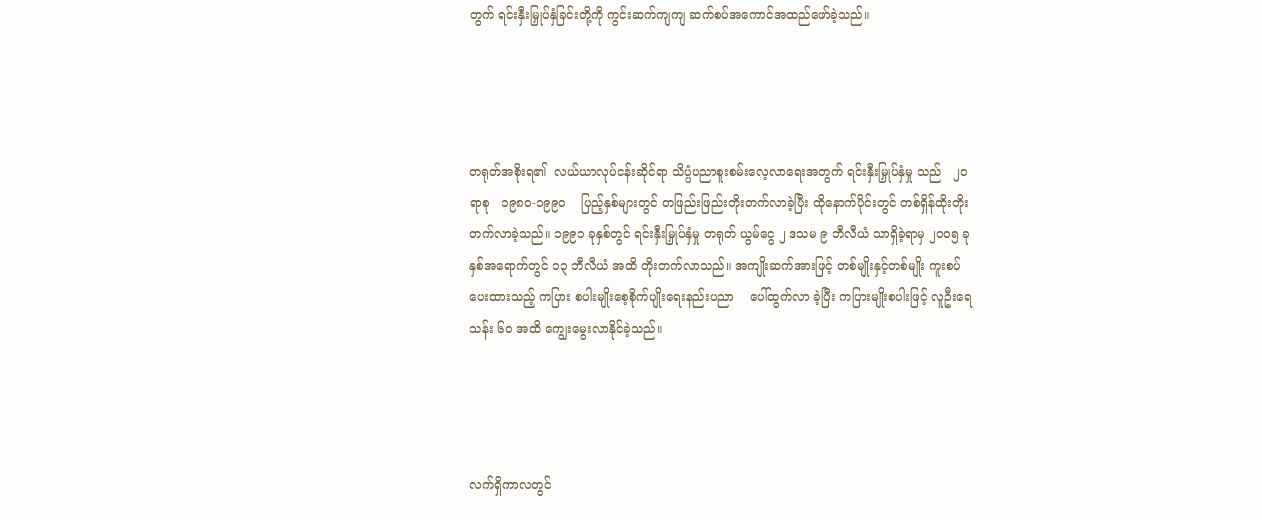တွက် ရင်းနှီးမြှုပ်နှံခြင်းတို့ကို ကွင်းဆက်ကျကျ ဆက်စပ်အကောင်အထည်ဖော်ခဲ့သည်။




တရုတ်အစိုးရ၏  လယ်ယာလုပ်ငန်းဆိုင်ရာ သိပ္ပံပညာစူးစမ်းလေ့လာရေးအတွက် ရင်းနှီးမြှုပ်နှံမှု သည်   ၂၀  ရာစု   ၁၉၈၀-၁၉၉၀    ပြည့်နှစ်များတွင် တဖြည်းဖြည်းတိုးတက်လာခဲ့ပြီး ထိုနောက်ပိုင်းတွင် တစ်ရှိန်ထိုးတိုးတက်လာခဲ့သည်။ ၁၉၉၁ ခုနှစ်တွင် ရင်းနှီးမြှုပ်နှံမှု တရုတ် ယွမ်ငွေ ၂ ဒသမ ၉ ဘီလီယံ သာရှိခဲ့ရာမှ ၂၀၀၅ ခုနှစ်အရောက်တွင် ၁၃ ဘီလီယံ အထိ တိုးတက်လာသည်။ အကျိုးဆက်အားဖြင့် တစ်မျိုးနှင့်တစ်မျိုး ကူးစပ်ပေးထားသည့် ကပြား စပါးမျိုးစေ့စိုက်ပျိုးရေးနည်းပညာ    ပေါ်ထွက်လာ ခဲ့ပြီး ကပြားမျိုးစပါးဖြင့် လူဦးရေသန်း ၆၀ အထိ ကျွေးမွေးလာနိုင်ခဲ့သည်။




လက်ရှိကာလတွင်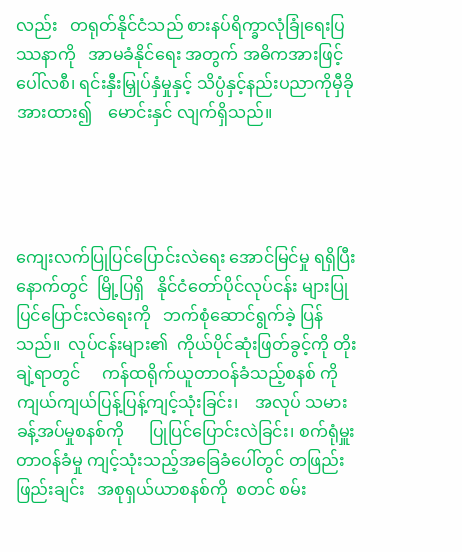လည်း   တရုတ်နိုင်ငံသည် စားနပ်ရိက္ခာလုံခြုံရေးပြဿနာကို   အာမခံနိုင်ရေး အတွက် အဓိကအားဖြင့်ပေါ်လစီ၊ ရင်းနှီးမြှုပ်နှံမှုနှင့် သိပ္ပံနှင့်နည်းပညာကိုမှီခိုအားထား၍    မောင်းနှင် လျက်ရှိသည်။




ကျေးလက်ပြုပြင်ပြောင်းလဲရေး အောင်မြင်မှု ရရှိပြီးနောက်တွင်  မြို့ပြရှိ   နိုင်ငံတော်ပိုင်လုပ်ငန်း များပြုပြင်ပြောင်းလဲရေးကို   ဘက်စုံဆောင်ရွက်ခဲ့ ပြန်သည်။  လုပ်ငန်းများ၏  ကိုယ်ပိုင်ဆုံးဖြတ်ခွင့်ကို တိုးချဲ့ရာတွင်     ကန်ထရိုက်ယူတာဝန်ခံသည့်စနစ် ကို  ကျယ်ကျယ်ပြန့်ပြန့်ကျင့်သုံးခြင်း၊    အလုပ် သမားခန့်အပ်မှုစနစ်ကို      ပြုပြင်ပြောင်းလဲခြင်း၊ စက်ရုံမှူးတာဝန်ခံမှု ကျင့်သုံးသည့်အခြေခံပေါ်တွင် တဖြည်းဖြည်းချင်း   အစုရှယ်ယာစနစ်ကို  စတင် စမ်း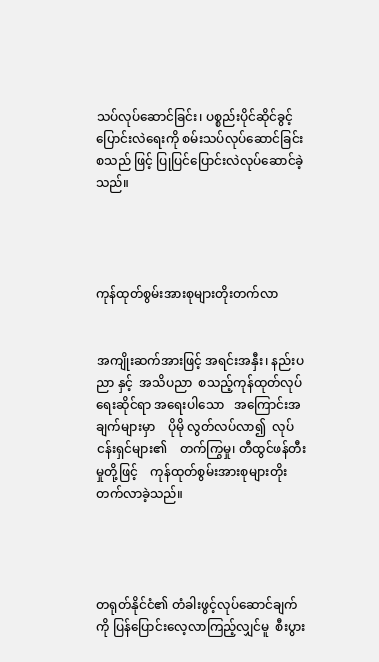သပ်လုပ်ဆောင်ခြင်း၊ ပစ္စည်းပိုင်ဆိုင်ခွင့် ပြောင်းလဲရေးကို စမ်းသပ်လုပ်ဆောင်ခြင်း စသည် ဖြင့် ပြုပြင်ပြောင်းလဲလုပ်ဆောင်ခဲ့သည်။




ကုန်ထုတ်စွမ်းအားစုများတိုးတက်လာ


အကျိုးဆက်အားဖြင့် အရင်းအနှီး၊ နည်းပညာ နှင့်  အသိပညာ  စသည့်ကုန်ထုတ်လုပ်ရေးဆိုင်ရာ အရေးပါသော   အကြောင်းအချက်များမှာ    ပိုမို လွတ်လပ်လာ၍  လုပ်ငန်းရှင်များ၏    တက်ကြွမှု၊ တီထွင်ဖန်တီးမှုတို့ဖြင့်    ကုန်ထုတ်စွမ်းအားစုများတိုးတက်လာခဲ့သည်။




တရုတ်နိုင်ငံ၏ တံခါးဖွင့်လုပ်ဆောင်ချက်ကို ပြန်ပြောင်းလေ့လာကြည့်လျှင်မူ  စီးပွား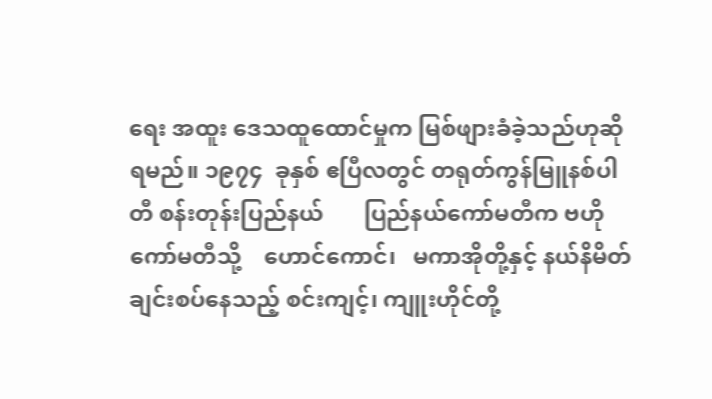ရေး အထူး ဒေသထူထောင်မှုက မြစ်ဖျားခံခဲ့သည်ဟုဆိုရမည်။ ၁၉၇၄  ခုနှစ် ဧပြီလတွင် တရုတ်ကွန်မြူနစ်ပါတီ စန်းတုန်းပြည်နယ်       ပြည်နယ်ကော်မတီက ဗဟိုကော်မတီသို့    ဟောင်ကောင်၊   မကာအိုတို့နှင့် နယ်နိမိတ်ချင်းစပ်နေသည့် စင်းကျင့်၊ ကျူးဟိုင်တို့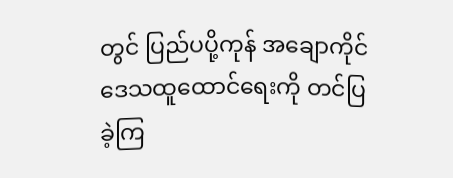တွင် ပြည်ပပို့ကုန် အချောကိုင် ဒေသထူထောင်ရေးကို တင်ပြခဲ့ကြ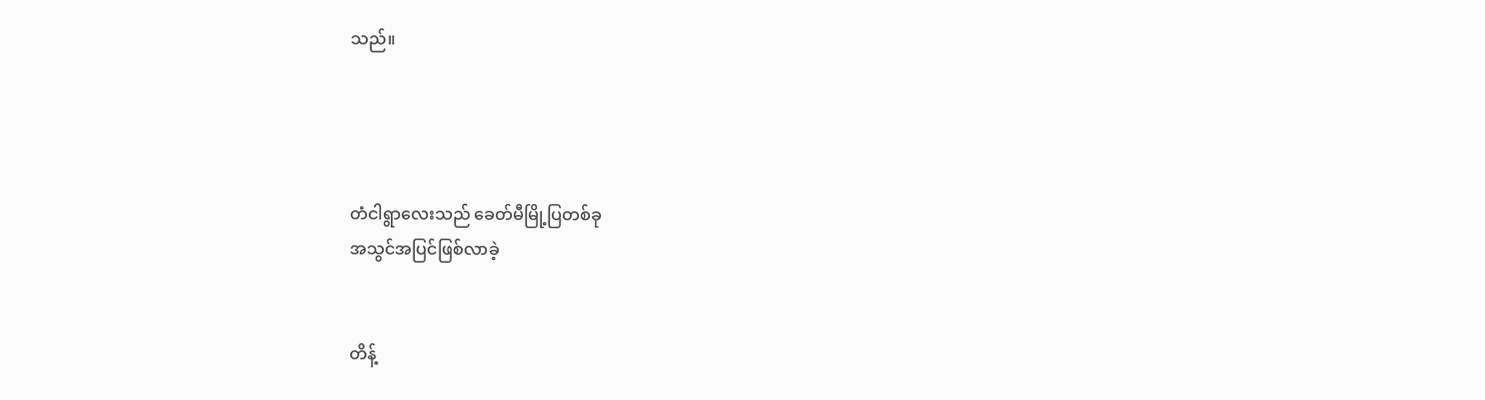သည်။




တံငါရွာလေးသည် ခေတ်မီမြို့ပြတစ်ခု
အသွင်အပြင်ဖြစ်လာခဲ့


တိန့်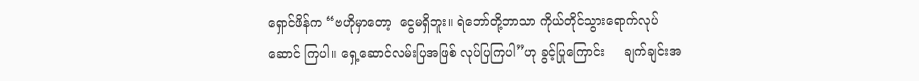ရှောင်ဖိန်က “ဗဟိုမှာတော့  ငွေမရှိဘူး။ ရဲဘော်တို့ဘာသာ ကိုယ်တိုင်သွားရောက်လုပ်ဆောင် ကြပါ။ ရှေ့ဆောင်လမ်းပြအဖြစ် လုပ်ပြကြပါ”ဟု ခွင့်ပြုကြောင်း     ချက်ချင်းအ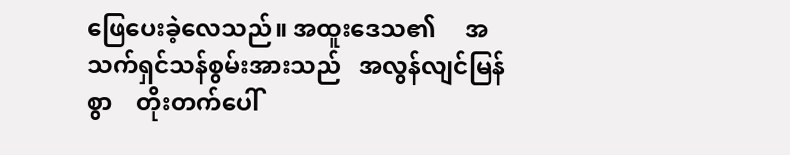ဖြေပေးခဲ့လေသည်။ အထူးဒေသ၏     အသက်ရှင်သန်စွမ်းအားသည်   အလွန်လျင်မြန်စွာ    တိုးတက်ပေါ်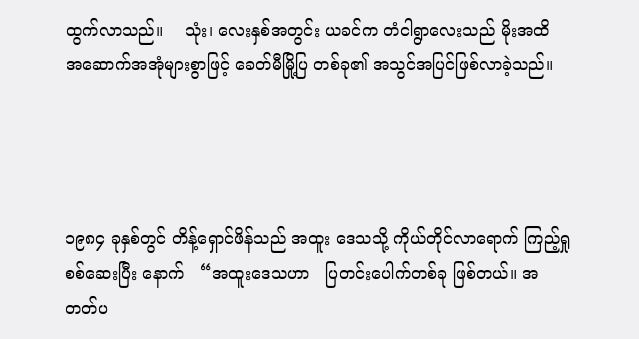ထွက်လာသည်။    သုံး၊ လေးနှစ်အတွင်း ယခင်က တံငါရွာလေးသည် မိုးအထိ အဆောက်အအုံများစွာဖြင့် ခေတ်မီမြို့ပြ တစ်ခု၏ အသွင်အပြင်ဖြစ်လာခဲ့သည်။




၁၉၈၄ ခုနှစ်တွင် တိန့်ရှောင်ဖိန်သည် အထူး ဒေသသို့ ကိုယ်တိုင်လာရောက် ကြည့်ရှုစစ်ဆေးပြီး နောက်   “အထူးဒေသဟာ   ပြတင်းပေါက်တစ်ခု ဖြစ်တယ်။ အတတ်ပ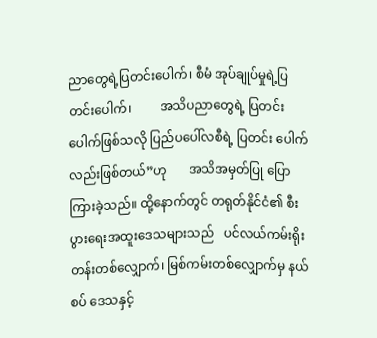ညာတွေရဲ့ပြတင်းပေါက်၊ စီမံ အုပ်ချုပ်မှုရဲ့ပြတင်းပေါက်၊         အသိပညာတွေရဲ့ ပြတင်းပေါက်ဖြစ်သလို ပြည်ပပေါ်လစီရဲ့ ပြတင်း ပေါက်လည်းဖြစ်တယ်”ဟု       အသိအမှတ်ပြု ပြောကြားခဲ့သည်။ ထို့နောက်တွင် တရုတ်နိုင်ငံ၏ စီးပွားရေးအထူးဒေသများသည်   ပင်လယ်ကမ်းရိုး တန်းတစ်လျှောက်၊ မြစ်ကမ်းတစ်လျှောက်မှ နယ်စပ် ဒေသနှင့်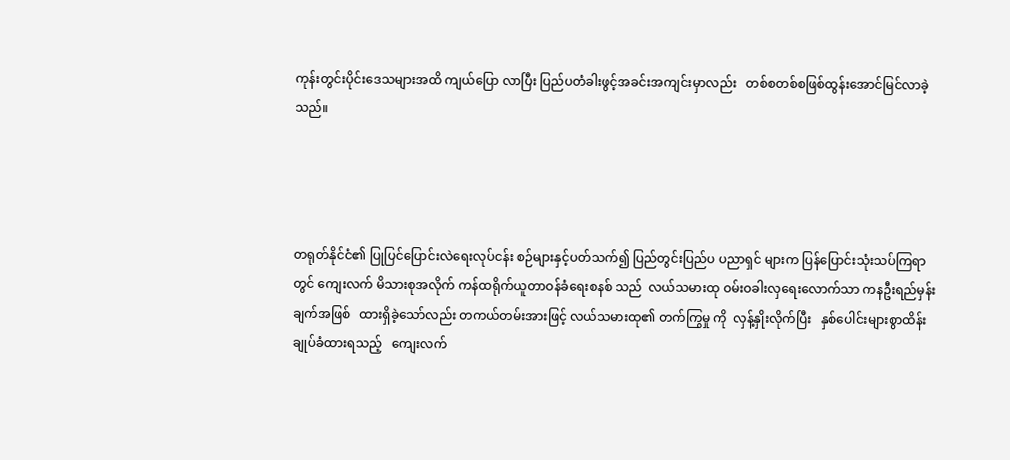ကုန်းတွင်းပိုင်းဒေသများအထိ ကျယ်ပြော လာပြီး ပြည်ပတံခါးဖွင့်အခင်းအကျင်းမှာလည်း   တစ်စတစ်စဖြစ်ထွန်းအောင်မြင်လာခဲ့သည်။




တရုတ်နိုင်ငံ၏ ပြုပြင်ပြောင်းလဲရေးလုပ်ငန်း စဉ်များနှင့်ပတ်သက်၍ ပြည်တွင်းပြည်ပ ပညာရှင် များက ပြန်ပြောင်းသုံးသပ်ကြရာတွင် ကျေးလက် မိသားစုအလိုက် ကန်ထရိုက်ယူတာဝန်ခံရေးစနစ် သည်  လယ်သမားထု ဝမ်းဝခါးလှရေးလောက်သာ ကနဦးရည်မှန်းချက်အဖြစ်   ထားရှိခဲ့သော်လည်း တကယ်တမ်းအားဖြင့် လယ်သမားထု၏ တက်ကြွမှု ကို  လှန့်နှိုးလိုက်ပြီး   နှစ်ပေါင်းများစွာထိန်းချုပ်ခံထားရသည့်   ကျေးလက်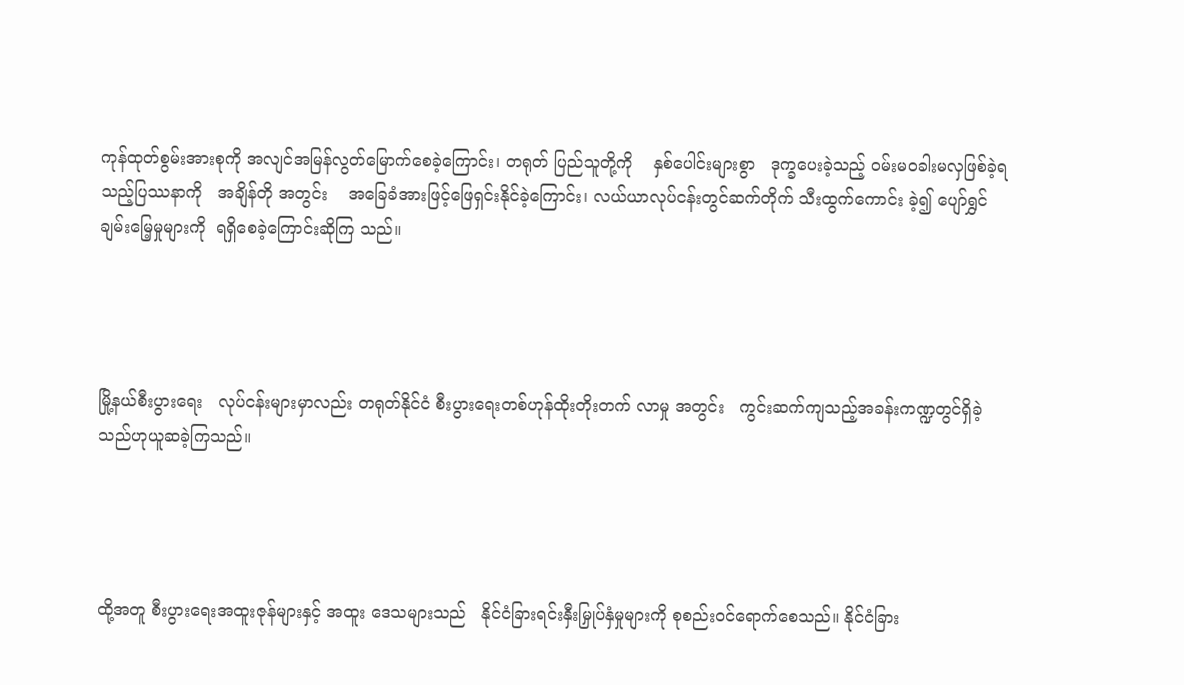ကုန်ထုတ်စွမ်းအားစုကို အလျင်အမြန်လွတ်မြောက်စေခဲ့ကြောင်း၊ တရုတ် ပြည်သူတို့ကို    နှစ်ပေါင်းများစွာ   ဒုက္ခပေးခဲ့သည့် ဝမ်းမဝခါးမလှဖြစ်ခဲ့ရသည့်ပြဿနာကို   အချိန်တို အတွင်း    အခြေခံအားဖြင့်ဖြေရှင်းနိုင်ခဲ့ကြောင်း၊ လယ်ယာလုပ်ငန်းတွင်ဆက်တိုက် သီးထွက်ကောင်း ခဲ့၍ ပျော်ရွှင်ချမ်းမြေ့မှုများကို  ရရှိစေခဲ့ကြောင်းဆိုကြ သည်။




မြို့နယ်စီးပွားရေး   လုပ်ငန်းများမှာလည်း တရုတ်နိုင်ငံ စီးပွားရေးတစ်ဟုန်ထိုးတိုးတက် လာမှု အတွင်း   ကွင်းဆက်ကျသည့်အခန်းကဏ္ဍတွင်ရှိခဲ့သည်ဟုယူဆခဲ့ကြသည်။




ထို့အတူ စီးပွားရေးအထူးဇုန်များနှင့် အထူး ဒေသများသည်   နိုင်ငံခြားရင်းနှီးမြှုပ်နှံမှုများကို စုစည်းဝင်ရောက်စေသည်။ နိုင်ငံခြား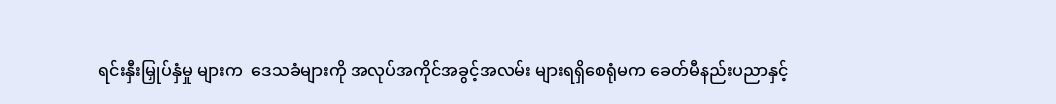ရင်းနှီးမြှုပ်နှံမှု များက  ဒေသခံများကို အလုပ်အကိုင်အခွင့်အလမ်း များရရှိစေရုံမက ခေတ်မီနည်းပညာနှင့်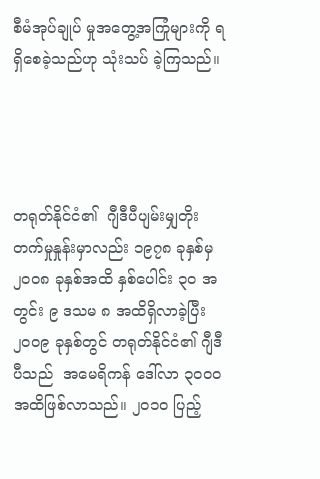စီမံအုပ်ချုပ် မှုအတွေ့အကြုံများကို ရရှိစေခဲ့သည်ဟု သုံးသပ် ခဲ့ကြသည်။




တရုတ်နိုင်ငံ၏  ဂျီဒီပီပျမ်းမျှတိုးတက်မှုနှုန်းမှာလည်း ၁၉၇၈ ခုနှစ်မှ ၂၀၀၈ ခုနှစ်အထိ နှစ်ပေါင်း ၃၀ အတွင်း ၉ ဒသမ ၈ အထိရှိလာခဲ့ပြီး ၂၀၀၉ ခုနှစ်တွင် တရုတ်နိုင်ငံ၏ ဂျီဒီပီသည်  အမေရိကန် ဒေါ်လာ ၃၀၀၀ အထိဖြစ်လာသည်။ ၂၀၁၀ ပြည့်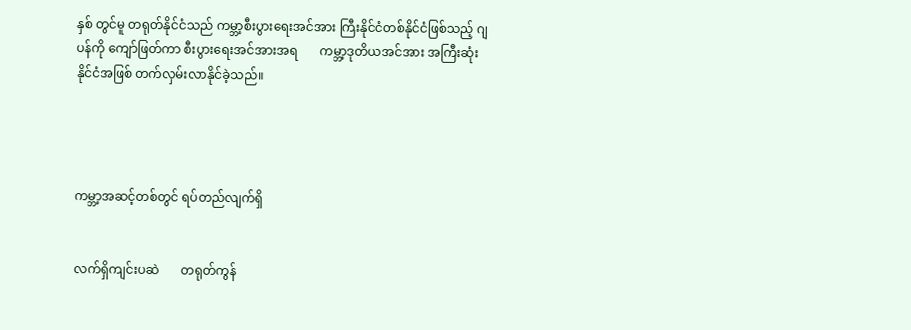နှစ် တွင်မူ တရုတ်နိုင်ငံသည် ကမ္ဘာ့စီးပွားရေးအင်အား ကြီးနိုင်ငံတစ်နိုင်ငံဖြစ်သည့် ဂျပန်ကို ကျော်ဖြတ်ကာ စီးပွားရေးအင်အားအရ       ကမ္ဘာ့ဒုတိယအင်အား အကြီးဆုံးနိုင်ငံအဖြစ် တက်လှမ်းလာနိုင်ခဲ့သည်။




ကမ္ဘာ့အဆင့်တစ်တွင် ရပ်တည်လျက်ရှိ


လက်ရှိကျင်းပဆဲ       တရုတ်ကွန်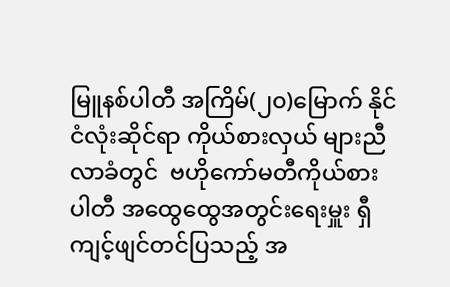မြူနစ်ပါတီ အကြိမ်(၂၀)မြောက် နိုင်ငံလုံးဆိုင်ရာ ကိုယ်စားလှယ် များညီလာခံတွင်  ဗဟိုကော်မတီကိုယ်စား    ပါတီ အထွေထွေအတွင်းရေးမှူး ရှီကျင့်ဖျင်တင်ပြသည့် အ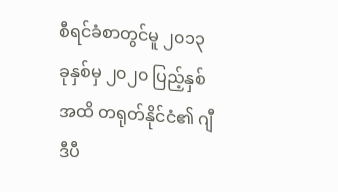စီရင်ခံစာတွင်မူ ၂၀၁၃ ခုနှစ်မှ ၂၀၂၀ ပြည့်နှစ်အထိ တရုတ်နိုင်ငံ၏ ဂျီဒီပီ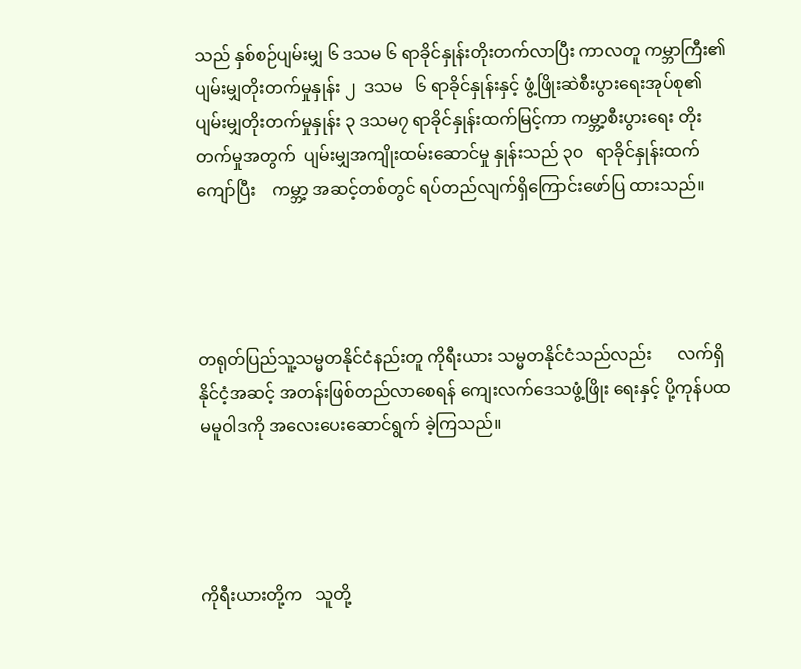သည် နှစ်စဉ်ပျမ်းမျှ ၆ ဒသမ ၆ ရာခိုင်နှုန်းတိုးတက်လာပြီး ကာလတူ ကမ္ဘာကြီး၏ ပျမ်းမျှတိုးတက်မှုနှုန်း ၂  ဒသမ   ၆ ရာခိုင်နှုန်းနှင့် ဖွံ့ဖြိုးဆဲစီးပွားရေးအုပ်စု၏ ပျမ်းမျှတိုးတက်မှုနှုန်း ၃ ဒသမ၇ ရာခိုင်နှုန်းထက်မြင့်ကာ ကမ္ဘာ့စီးပွားရေး တိုးတက်မှုအတွက်  ပျမ်းမျှအကျိုးထမ်းဆောင်မှု နှုန်းသည် ၃၀   ရာခိုင်နှုန်းထက်ကျော်ပြီး    ကမ္ဘာ့ အဆင့်တစ်တွင် ရပ်တည်လျက်ရှိကြောင်းဖော်ပြ ထားသည်။




တရုတ်ပြည်သူ့သမ္မတနိုင်ငံနည်းတူ ကိုရီးယား သမ္မတနိုင်ငံသည်လည်း      လက်ရှိနိုင်ငံ့အဆင့် အတန်းဖြစ်တည်လာစေရန် ကျေးလက်ဒေသဖွံ့ဖြိုး ရေးနှင့် ပို့ကုန်ပထမမူဝါဒကို အလေးပေးဆောင်ရွက် ခဲ့ကြသည်။




ကိုရီးယားတို့က   သူတို့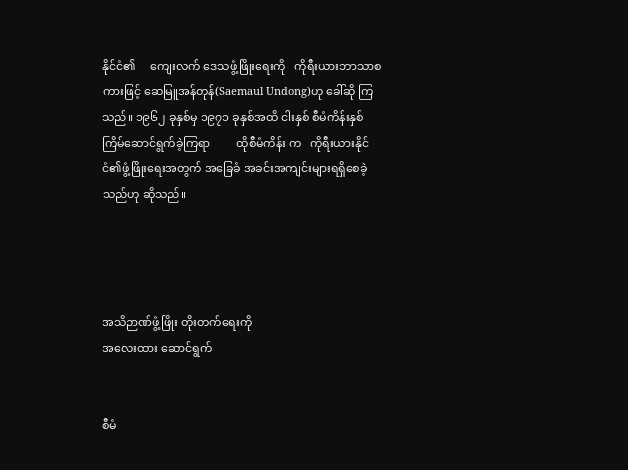နိုင်ငံ၏     ကျေးလက် ဒေသဖွံ့ဖြိုးရေးကို   ကိုရီးယားဘာသာစကားဖြင့် ဆေမြူအန်တုန်(Saemaul Undong)ဟု ခေါ်ဆို ကြသည်။ ၁၉၆၂ ခုနှစ်မှ ၁၉၇၁ ခုနှစ်အထိ ငါးနှစ် စီမံကိန်းနှစ်ကြိမ်ဆောင်ရွက်ခဲ့ကြရာ         ထိုစီမံကိန်း က   ကိုရီးယားနိုင်ငံ၏ဖွံ့ဖြိုးရေးအတွက် အခြေခံ အခင်းအကျင်းများရရှိစေခဲ့သည်ဟု ဆိုသည်။




အသိဉာဏ်ဖွံ့ဖြိုး တိုးတက်ရေးကို
အလေးထား ဆောင်ရွက်


စီမံ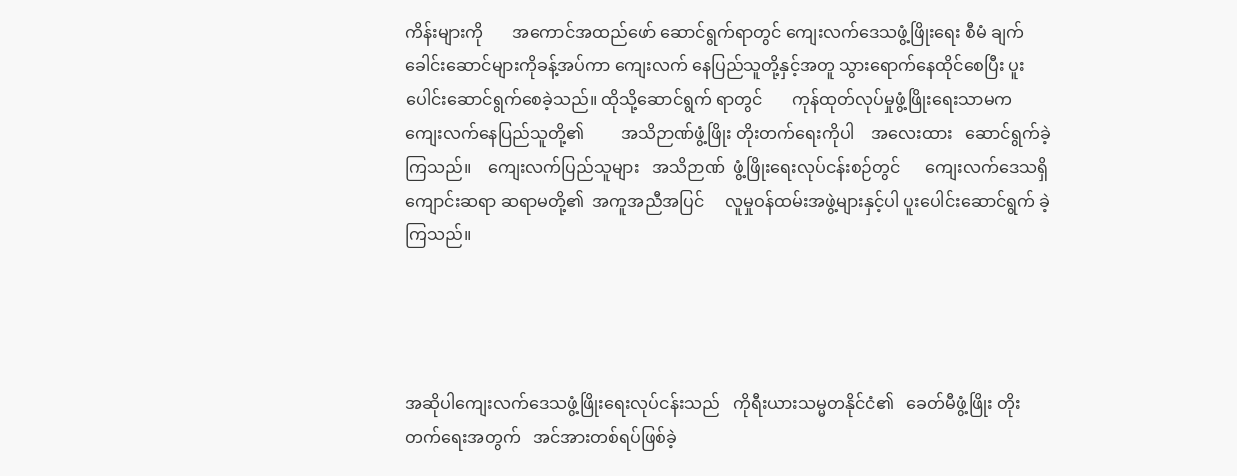ကိန်းများကို       အကောင်အထည်ဖော် ဆောင်ရွက်ရာတွင် ကျေးလက်ဒေသဖွံ့ဖြိုးရေး စီမံ ချက်ခေါင်းဆောင်များကိုခန့်အပ်ကာ ကျေးလက် နေပြည်သူတို့နှင့်အတူ သွားရောက်နေထိုင်စေပြီး ပူးပေါင်းဆောင်ရွက်စေခဲ့သည်။ ထိုသို့ဆောင်ရွက် ရာတွင်       ကုန်ထုတ်လုပ်မှုဖွံ့ဖြိုးရေးသာမက ကျေးလက်နေပြည်သူတို့၏         အသိဉာဏ်ဖွံ့ဖြိုး တိုးတက်ရေးကိုပါ    အလေးထား   ဆောင်ရွက်ခဲ့  ကြသည်။    ကျေးလက်ပြည်သူများ   အသိဉာဏ်  ဖွံ့ဖြိုးရေးလုပ်ငန်းစဉ်တွင်      ကျေးလက်ဒေသရှိ  ကျောင်းဆရာ ဆရာမတို့၏  အကူအညီအပြင်     လူမှုဝန်ထမ်းအဖွဲ့များနှင့်ပါ ပူးပေါင်းဆောင်ရွက် ခဲ့ကြသည်။




အဆိုပါကျေးလက်ဒေသဖွံ့ဖြိုးရေးလုပ်ငန်းသည်   ကိုရီးယားသမ္မတနိုင်ငံ၏   ခေတ်မီဖွံ့ဖြိုး တိုးတက်ရေးအတွက်   အင်အားတစ်ရပ်ဖြစ်ခဲ့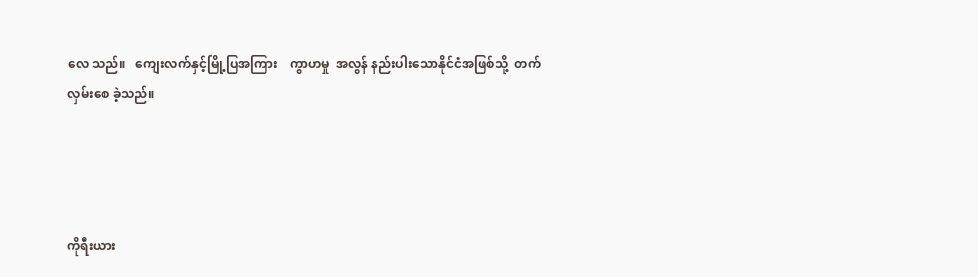လေ သည်။   ကျေးလက်နှင့်မြို့ပြအကြား    ကွာဟမှု  အလွန် နည်းပါးသောနိုင်ငံအဖြစ်သို့  တက်လှမ်းစေ ခဲ့သည်။




ကိုရီးယား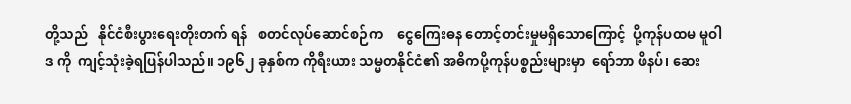တို့သည်   နိုင်ငံစီးပွားရေးတိုးတက် ရန်   စတင်လုပ်ဆောင်စဉ်က    ငွေကြေးဓန တောင့်တင်းမှုမရှိသောကြောင့်  ပို့ကုန်ပထမ မူဝါဒ ကို  ကျင့်သုံးခဲ့ရပြန်ပါသည်။ ၁၉၆၂ ခုနှစ်က ကိုရီးယား သမ္မတနိုင်ငံ၏ အဓိကပို့ကုန်ပစ္စည်းများမှာ  ရော်ဘာ ဖိနပ်၊ ဆေး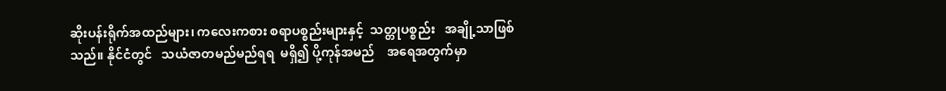ဆိုးပန်းရိုက်အထည်များ၊ ကလေးကစား စရာပစ္စည်းများနှင့်  သတ္တုပစ္စည်း   အချို့သာဖြစ် သည်။ နိုင်ငံတွင်   သယံဇာတမည်မည်ရရ  မရှိ၍ ပို့ကုန်အမည်    အရေအတွက်မှာ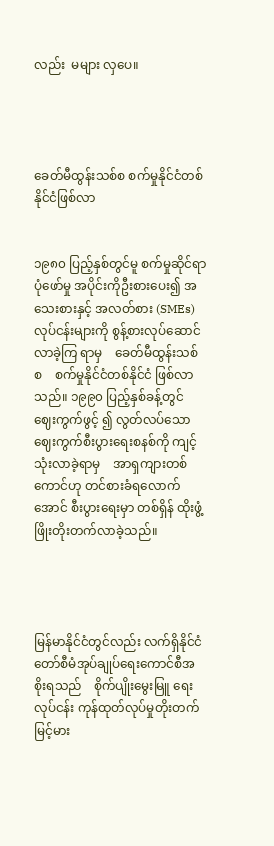လည်း  မများ လှပေ။




ခေတ်မီထွန်းသစ်စ စက်မှုနိုင်ငံတစ်နိုင်ငံဖြစ်လာ


၁၉၈၀ ပြည့်နှစ်တွင်မူ စက်မှုဆိုင်ရာ ပုံဖော်မှု အပိုင်းကိုဦးစားပေး၍ အသေးစားနှင့် အလတ်စား (SMEs) လုပ်ငန်းများကို စွန့်စားလုပ်ဆောင်လာခဲ့ကြ ရာမှ    ခေတ်မီထွန်းသစ်စ    စက်မှုနိုင်ငံတစ်နိုင်ငံ ဖြစ်လာသည်။ ၁၉၉၀ ပြည့်နှစ်ခန့်တွင် ဈေးကွက်ဖွင့် ၍ လွတ်လပ်သော  ဈေးကွက်စီးပွားရေးစနစ်ကို ကျင့်သုံးလာခဲ့ရာမှ    အာရှကျားတစ်ကောင်ဟု တင်စားခံရလောက်အောင် စီးပွားရေးမှာ တစ်ရှိန် ထိုးဖွံ့ဖြိုးတိုးတက်လာခဲ့သည်။




မြန်မာနိုင်ငံတွင်လည်း လက်ရှိနိုင်ငံတော်စီမံအုပ်ချုပ်ရေးကောင်စီအစိုးရသည်    စိုက်ပျိုးမွေးမြူ ရေးလုပ်ငန်း ကုန်ထုတ်လုပ်မှုတိုးတက်မြင့်မား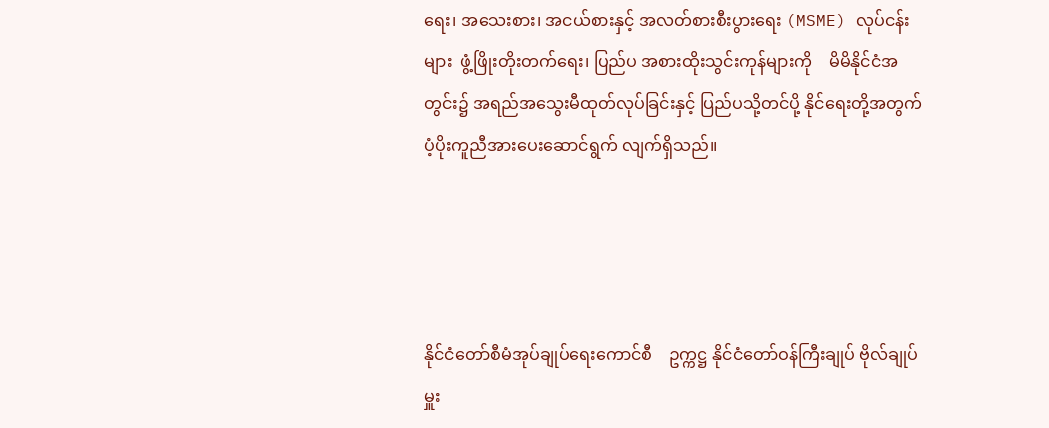ရေး၊ အသေးစား၊ အငယ်စားနှင့် အလတ်စားစီးပွားရေး (MSME) လုပ်ငန်းများ  ဖွံ့ဖြိုးတိုးတက်ရေး၊ ပြည်ပ အစားထိုးသွင်းကုန်များကို    မိမိနိုင်ငံအတွင်း၌ အရည်အသွေးမီထုတ်လုပ်ခြင်းနှင့် ပြည်ပသို့တင်ပို့ နိုင်ရေးတို့အတွက် ပံ့ပိုးကူညီအားပေးဆောင်ရွက် လျက်ရှိသည်။




နိုင်ငံတော်စီမံအုပ်ချုပ်ရေးကောင်စီ    ဥက္ကဋ္ဌ နိုင်ငံတော်ဝန်ကြီးချုပ် ဗိုလ်ချုပ်မှူး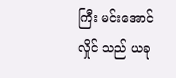ကြီး မင်းအောင်လှိုင် သည် ယခု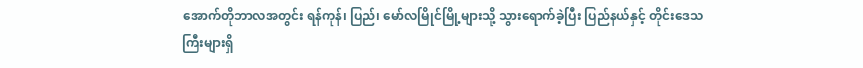အောက်တိုဘာလအတွင်း ရန်ကုန်၊ ပြည်၊ မော်လမြိုင်မြို့များသို့ သွားရောက်ခဲ့ပြီး ပြည်နယ်နှင့် တိုင်းဒေသကြီးများရှိ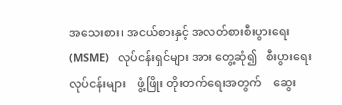အသေးစား၊ အငယ်စားနှင့် အလတ်စားစီးပွားရေး  (MSME)   လုပ်ငန်းရှင်များ အား တွေ့ဆုံ၍   စီးပွားရေးလုပ်ငန်းများ    ဖွံ့ဖြိုး တိုးတက်ရေးအတွက်    ဆွေး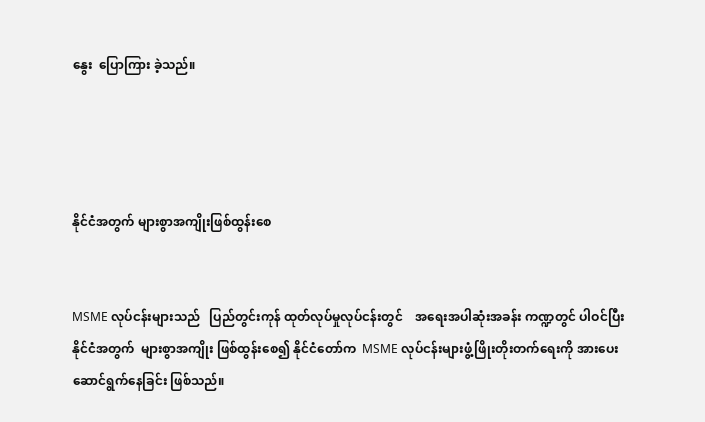နွေး  ပြောကြား ခဲ့သည်။




နိုင်ငံအတွက် များစွာအကျိုးဖြစ်ထွန်းစေ


MSME လုပ်ငန်းများသည်   ပြည်တွင်းကုန် ထုတ်လုပ်မှုလုပ်ငန်းတွင်    အရေးအပါဆုံးအခန်း ကဏ္ဍတွင် ပါဝင်ပြီး    နိုင်ငံအတွက်  များစွာအကျိုး ဖြစ်ထွန်းစေ၍ နိုင်ငံတော်က  MSME လုပ်ငန်းများဖွံ့ဖြိုးတိုးတက်ရေးကို အားပေးဆောင်ရွက်နေခြင်း ဖြစ်သည်။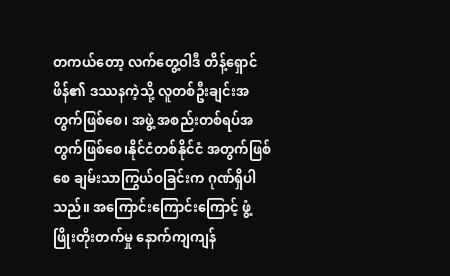တကယ်တော့ လက်တွေ့ဝါဒီ တိန့်ရှောင်ဖိန်၏ ဒဿနကဲ့သို့ လူတစ်ဦးချင်းအတွက်ဖြစ်စေ၊ အဖွဲ့ အစည်းတစ်ရပ်အတွက်ဖြစ်စေ၊နိုင်ငံတစ်နိုင်ငံ အတွက်ဖြစ်စေ ချမ်းသာကြွယ်ဝခြင်းက ဂုဏ်ရှိပါ သည်။ အကြောင်းကြောင်းကြောင့် ဖွံ့ဖြိုးတိုးတက်မှု နောက်ကျကျန်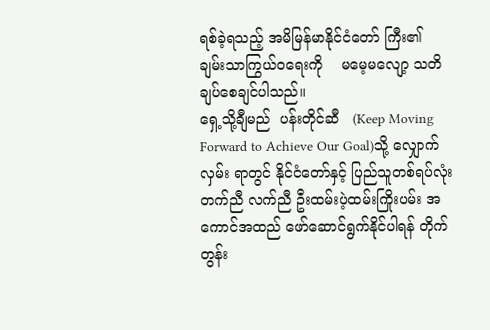ရစ်ခဲ့ရသည့် အမိမြန်မာနိုင်ငံတော် ကြီး၏   ချမ်းသာကြွယ်ဝရေးကို    မမေ့မလျော့ သတိချပ်စေချင်ပါသည်။
ရှေ့သို့ချီမည်  ပန်းတိုင်ဆီ   (Keep Moving Forward to Achieve Our Goal)သို့ လျှောက်လှမ်း ရာတွင် နိုင်ငံတော်နှင့် ပြည်သူတစ်ရပ်လုံး တက်ညီ လက်ညီ ဦးထမ်းပဲ့ထမ်းကြိုးပမ်း အကောင်အထည် ဖော်ဆောင်ရွက်နိုင်ပါရန် တိုက်တွန်း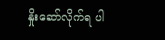နှိုးဆော်လိုက်ရ ပါ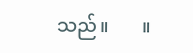သည်။       ။